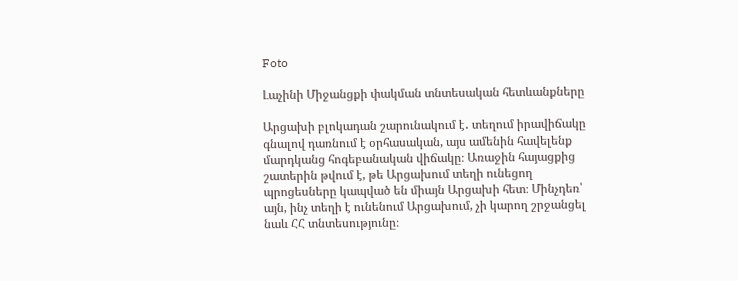Foto

Լաչինի Միջանցքի փակման տնտեսական հետևանքները

Արցախի բլոկադան շարունակում է․ տեղում իրավիճակը գնալով դառնում է օրհասական, այս ամենին հավելենք մարդկանց հոգեբանական վիճակը։ Առաջին հայացքից շատերին թվում է, թե Արցախում տեղի ունեցող պրոցեսները կապված են միայն Արցախի հետ։ Մինչդեռ՝ այն, ինչ տեղի է ունենում Արցախում, չի կարող շրջանցել նաև ՀՀ տնտեսությունը։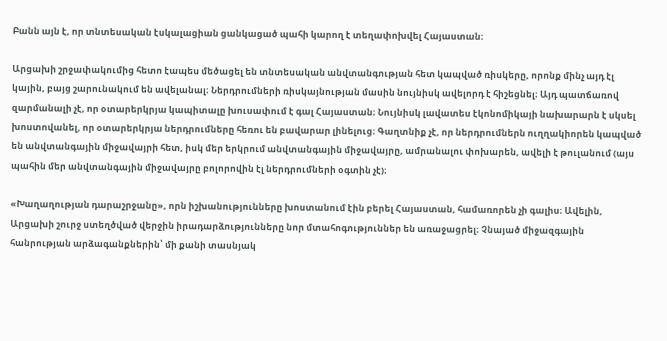Բանն այն է, որ տնտեսական էսկալացիան ցանկացած պահի կարող է տեղափոխվել Հայաստան։

Արցախի շրջափակումից հետո էապես մեծացել են տնտեսական անվտանգության հետ կապված ռիսկերը, որոնք մինչ այդ էլ կային, բայց շարունակում են ավելանալ։ Ներդրումների ռիսկայնության մասին նույնիսկ ավելորդ է հիշեցնել։ Այդ պատճառով զարմանալի չէ, որ օտարերկրյա կապիտալը խուսափում է գալ Հայաստան։ Նույնիսկ լավատես էկոնոմիկայի նախարարն է սկսել խոստովանել, որ օտարերկրյա ներդրումները հեռու են բավարար լինելուց։ Գաղտնիք չէ, որ ներդրումներն ուղղակիորեն կապված են անվտանգային միջավայրի հետ, իսկ մեր երկրում անվտանգային միջավայրը, ամրանալու փոխարեն, ավելի է թուլանում (այս պահին մեր անվտանգային միջավայրը բոլորովին էլ ներդրումների օգտին չէ)։

«Խաղաղության դարաշրջանը», որն իշխանությունները խոստանում էին բերել Հայաստան, համառորեն չի գալիս։ Ավելին, Արցախի շուրջ ստեղծված վերջին իրադարձությունները նոր մտահոգություններ են առաջացրել։ Չնայած միջազգային հանրության արձագանքներին՝ մի քանի տասնյակ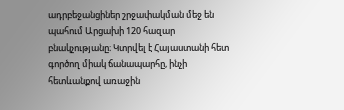ադրբեջանցիներ շրջափակման մեջ են պահում Արցախի 120 հազար բնակչությանը։ Կտրվել է Հայաստանի հետ գործող միակ ճանապարհը, ինչի հետևանքով առաջին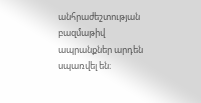անհրաժեշտության բազմաթիվ ապրանքներ արդեն սպառվել են։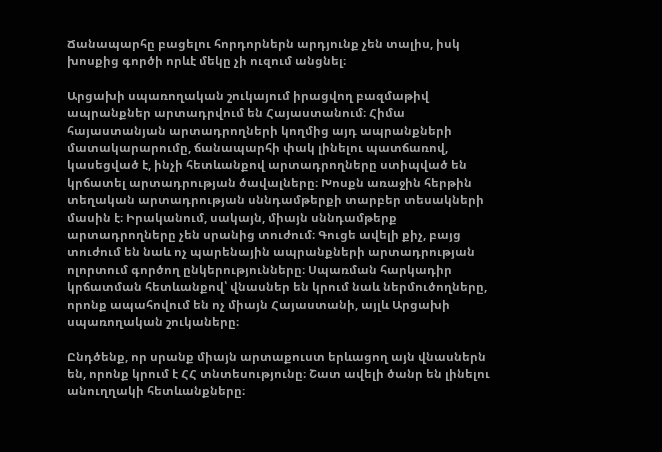Ճանապարհը բացելու հորդորներն արդյունք չեն տալիս, իսկ խոսքից գործի որևէ մեկը չի ուզում անցնել։

Արցախի սպառողական շուկայում իրացվող բազմաթիվ ապրանքներ արտադրվում են Հայաստանում։ Հիմա հայաստանյան արտադրողների կողմից այդ ապրանքների մատակարարումը, ճանապարհի փակ լինելու պատճառով, կասեցված է, ինչի հետևանքով արտադրողները ստիպված են կրճատել արտադրության ծավալները։ Խոսքն առաջին հերթին տեղական արտադրության սննդամթերքի տարբեր տեսակների մասին է։ Իրականում, սակայն, միայն սննդամթերք արտադրողները չեն սրանից տուժում։ Գուցե ավելի քիչ, բայց տուժում են նաև ոչ պարենային ապրանքների արտադրության ոլորտում գործող ընկերությունները։ Սպառման հարկադիր կրճատման հետևանքով՝ վնասներ են կրում նաև ներմուծողները, որոնք ապահովում են ոչ միայն Հայաստանի, այլև Արցախի սպառողական շուկաները։

Ընդծենք, որ սրանք միայն արտաքուստ երևացող այն վնասներն են, որոնք կրում է ՀՀ տնտեսությունը։ Շատ ավելի ծանր են լինելու անուղղակի հետևանքները։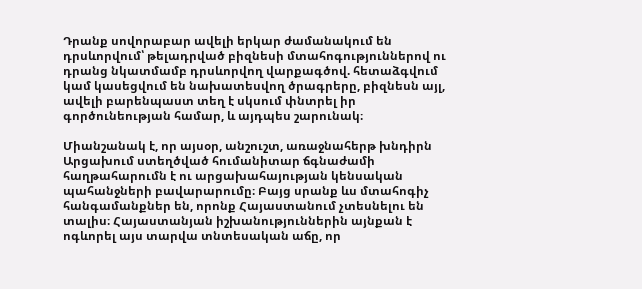Դրանք սովորաբար ավելի երկար ժամանակում են դրսևորվում՝ թելադրված բիզնեսի մտահոգություններով ու դրանց նկատմամբ դրսևորվող վարքագծով. հետաձգվում կամ կասեցվում են նախատեսվող ծրագրերը, բիզնեսն այլ, ավելի բարենպաստ տեղ է սկսում փնտրել իր գործունեության համար, և այդպես շարունակ։

Միանշանակ է, որ այսօր, անշուշտ, առաջնահերթ խնդիրն Արցախում ստեղծված հումանիտար ճգնաժամի հաղթահարումն է ու արցախահայության կենսական պահանջների բավարարումը։ Բայց սրանք ևս մտահոգիչ հանգամանքներ են, որոնք Հայաստանում չտեսնելու են տալիս։ Հայաստանյան իշխանություններին այնքան է ոգևորել այս տարվա տնտեսական աճը, որ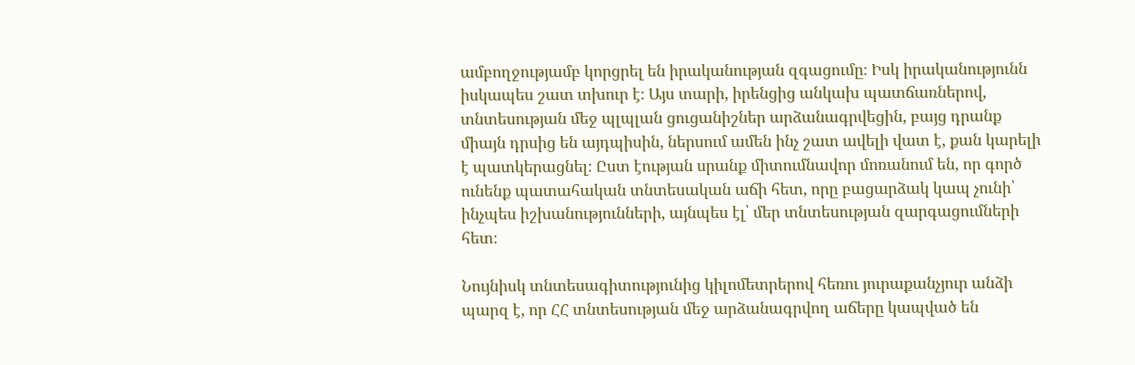ամբողջությամբ կորցրել են իրականության զգացումը։ Իսկ իրականությունն իսկապես շատ տխուր է։ Այս տարի, իրենցից անկախ պատճառներով, տնտեսության մեջ պլպլան ցուցանիշներ արձանագրվեցին, բայց դրանք միայն դրսից են այդպիսին, ներսում ամեն ինչ շատ ավելի վատ է, քան կարելի է պատկերացնել։ Ըստ էության սրանք միտումնավոր մոռանում են, որ գործ ունենք պատահական տնտեսական աճի հետ, որը բացարձակ կապ չունի՝ ինչպես իշխանությունների, այնպես էլ՝ մեր տնտեսության զարգացումների հետ։

Նույնիսկ տնտեսագիտությունից կիլոմետրերով հեռու յուրաքանչյուր անձի պարզ է, որ ՀՀ տնտեսության մեջ արձանագրվող աճերը կապված են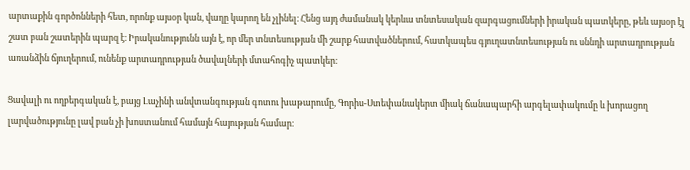արտաքին գործոնների հետ, որոնք այսօր կան, վաղը կարող են չլինել։ Հենց այդ ժամանակ կերևա տնտեսական զարգացումների իրական պատկերը, թեև այսօր էլ շատ բան շատերին պարզ է։ Իրականությունն այն է, որ մեր տնտեսության մի շարք հատվածներում, հատկապես գյուղատնտեսության ու սննդի արտադրության առանձին ճյուղերում, ունենք արտադրության ծավալների մտահոգիչ պատկեր։

Ցավալի ու ողբերգական է, բայց Լաչինի անվտանգության գոտու խաթարումը, Գորիս-Ստեփանակերտ միակ ճանապարհի արգելափակումը և խորացող լարվածությունը լավ բան չի խոստանում համայն հայության համար։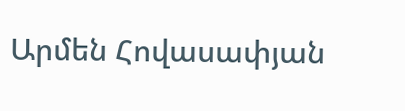Արմեն Հովասափյան